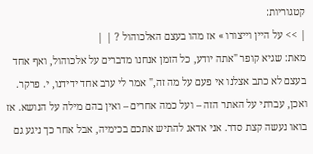קטגוריות:
| >> על היין וייצורו » אז מהו בעצם האלכוהול ? | |
מאת: שגיא קופר "אתה יודע, כל הזמן אנחנו מדברים על אלכוהול, ואף אחד בעצם לא כתב אצלנו אי פעם על מה זה," אמר לי ערב אחד ידידנו, י. פרקר. ואכן, עברתי על האתר הזה – ועל כמה אחרים – ואין בהם מילה על הנושא. אז בואו נעשה קצת סדר. אני אדאג להתיש אתכם בכימיה, אבל אחר כך ניגע גם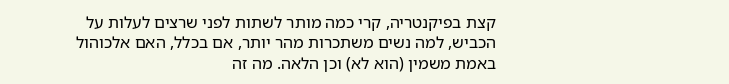קצת בפיקנטריה, קרי כמה מותר לשתות לפני שרצים לעלות על הכביש, למה נשים משתכרות מהר יותר, אם בכלל, האם אלכוהול באמת משמין (הוא לא) וכן הלאה. מה זה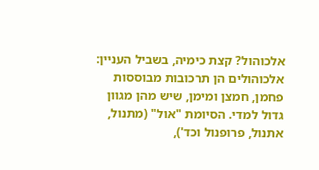אלכוהול? קצת כימיה, בשביל העניין: אלכוהולים הן תרכובות מבוססות פחמן, חמצן ומימן, שיש מהן מגוון גדול למדי. הסיומת "אול" (מתנול, אתנול, פרופנול וכד'),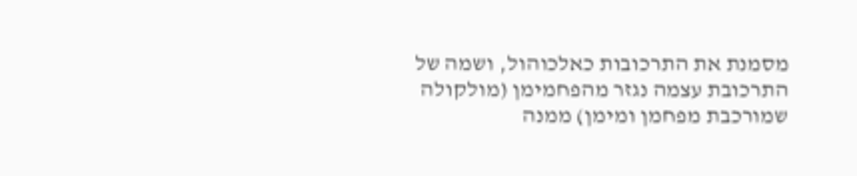מסמנת את התרכובות כאלכוהול, ושמה של התרכובת עצמה נגזר מהפחמימן (מולקולה שמורכבת מפחמן ומימן) ממנה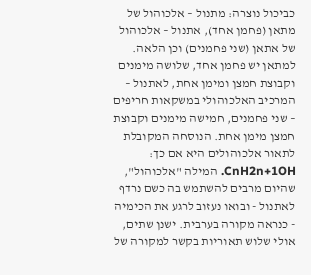כביכול נוצרה: מתנול – אלכוהול של מתאן (פחמן אחד), אתנול – אלכוהול של אתאן (שני פחמנים) וכן הלאה. למתאן יש פחמן אחד, שלושה מימנים וקבוצת חמצן ומימן אחת, לאתנול – המרכיב האלכוהולי במשקאות חריפים – שני פחמנים, חמישה מימנים וקבוצת חמצן מימן אחת. הנוסחה המקובלת לתאור אלכוהולים היא אם כך: CnH2n+1OH. המילה "אלכוהול", שהיום מרבים להשתמש בה כשם נרדף לאתנול - ובואו נעזוב לרגע את הכימיה - כנראה מקורה בערבית. ישנן שתים, אולי שלוש תאוריות בקשר למקורה של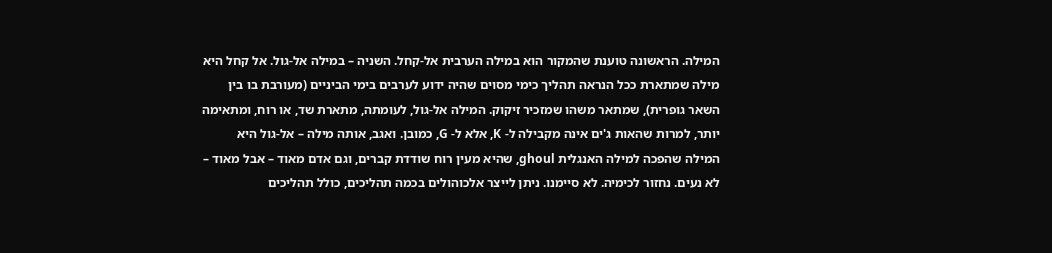המילה. הראשונה טוענת שהמקור הוא במילה הערבית אל-קחל. השניה – במילה אל-גול. אל קחל היא מילה שמתארת ככל הנראה תהליך כימי מסוים שהיה ידוע לערבים בימי הביניים (מעורבת בו בין השאר גופרית), שמתאר משהו שמזכיר זיקוק. המילה אל-גול, לעומתה, מתארת שד, או רוח, ומתאימה יותר, למרות שהאות ג'ים אינה מקבילה ל- K, אלא ל- G, כמובן. ואגב, אותה מילה – אל-גול היא המילה שהפכה למילה האנגלית ghoul, שהיא מעין רוח שודדת קברים, וגם אדם מאוד – אבל מאוד – לא נעים. נחזור לכימיה. לא סיימנו. ניתן לייצר אלכוהולים בכמה תהליכים, כולל תהליכים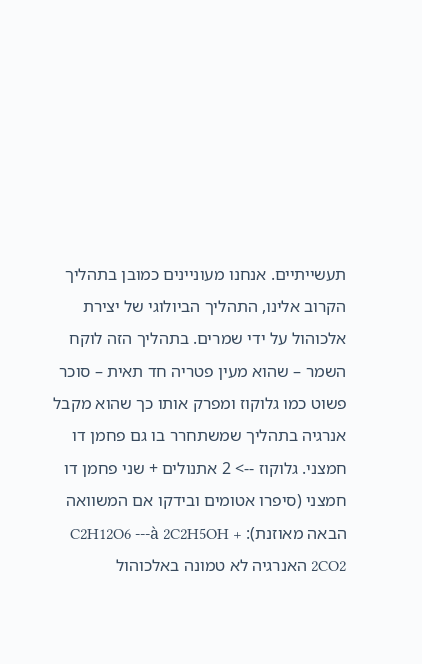תעשייתיים. אנחנו מעוניינים כמובן בתהליך הקרוב אלינו, התהליך הביולוגי של יצירת אלכוהול על ידי שמרים. בתהליך הזה לוקח השמר – שהוא מעין פטריה חד תאית – סוכר פשוט כמו גלוקוז ומפרק אותו כך שהוא מקבל אנרגיה בתהליך שמשתחרר בו גם פחמן דו חמצני. גלוקוז --> 2 אתנולים + שני פחמן דו חמצני (סיפרו אטומים ובידקו אם המשוואה הבאה מאוזנת): C2H12O6 ---à 2C2H5OH + 2CO2 האנרגיה לא טמונה באלכוהול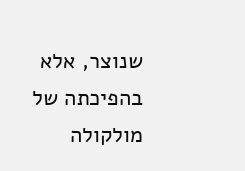שנוצר, אלא בהפיכתה של מולקולה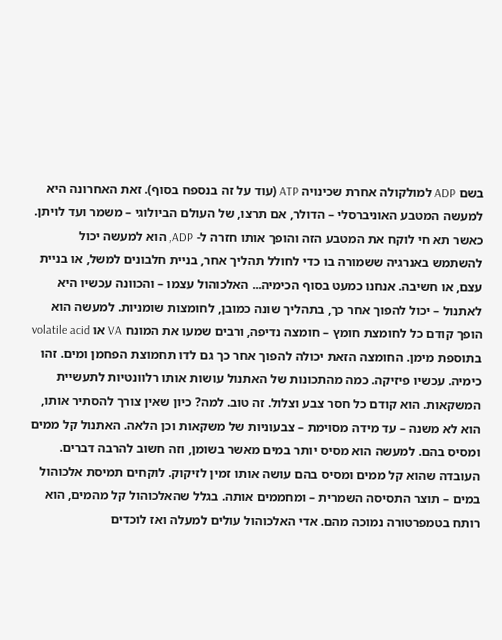בשם ADP למולקולה אחרת שכינויה ATP (עוד על זה בנספח בסוף). זאת האחרונה היא למעשה המטבע האוניברסלי – הדולר, אם תרצו, של העולם הביולוגי – משמר ועד לויתן. כאשר תא חי לוקח את המטבע הזה והופך אותו חזרה ל- ADP, הוא למעשה יכול להשתמש באנרגיה ששמורה בו כדי לחולל תהליך אחר, בניית חלבונים למשל, או בניית עצם, או חשיבה. אנחנו כמעט בסוף הכימיה... האלכוהול עצמו – והכוונה עכשיו היא לאתנול – יכול להפוך אחר כך, בתהליך שונה כמובן, לחומצות שומניות. למעשה הוא הופך קודם כל לחומצת חומץ – חומצה נדיפה, ורבים שמעו את המונח VA או volatile acid בתוספת מימן. החומצה הזאת יכולה להפוך אחר כך גם לדו תחמוצת הפחמן ומים. זהו כימיה. עכשיו פיזיקה. כמה מהתכונות של האתנול עושות אותו רלוונטיות לתעשיית המשקאות. הוא קודם כל חסר צבע וצלול. זה טוב. למה? כיון שאין צורך להסתיר אותו, הוא לא משנה – עד מידה מסוימת – צבעוניות של משקאות וכן הלאה. האתנול קל ממים ומסיס בהם. למעשה הוא מסיס יותר במים מאשר בשומן, וזה חשוב להרבה דברים. העובדה שהוא קל ממים ומסיס בהם עושה אותו זמין לזיקוק. לוקחים תמיסת אלכוהול במים – תוצר התסיסה השמרית – ומחממים אותה. בגלל שהאלכוהול קל מהמים, הוא רותח בטמפרטורה נמוכה מהם. אדי האלכוהול עולים למעלה ואז לוכדים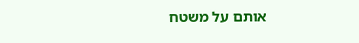אותם על משטח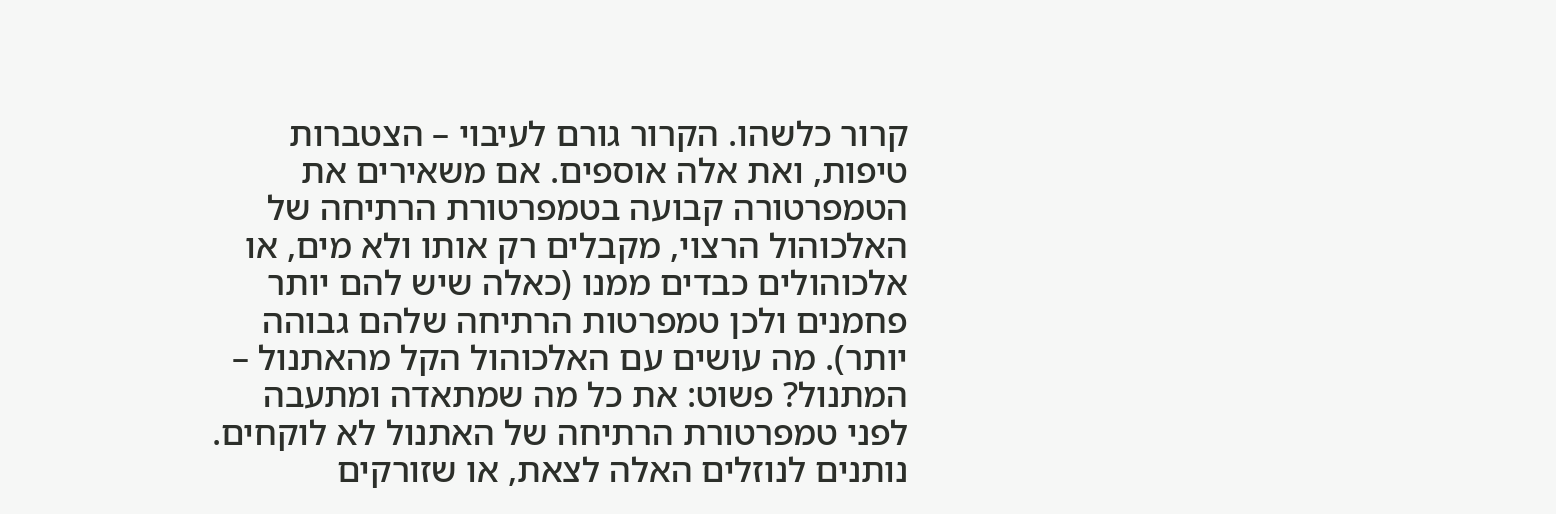קרור כלשהו. הקרור גורם לעיבוי – הצטברות טיפות, ואת אלה אוספים. אם משאירים את הטמפרטורה קבועה בטמפרטורת הרתיחה של האלכוהול הרצוי, מקבלים רק אותו ולא מים, או אלכוהולים כבדים ממנו (כאלה שיש להם יותר פחמנים ולכן טמפרטות הרתיחה שלהם גבוהה יותר). מה עושים עם האלכוהול הקל מהאתנול – המתנול? פשוט: את כל מה שמתאדה ומתעבה לפני טמפרטורת הרתיחה של האתנול לא לוקחים. נותנים לנוזלים האלה לצאת, או שזורקים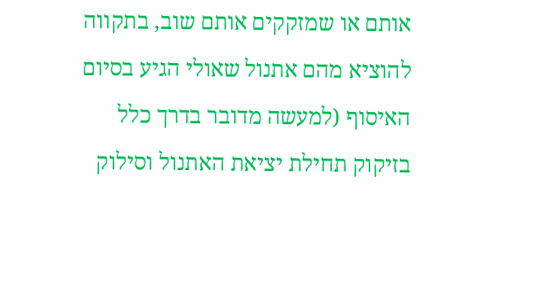אותם או שמזקקים אותם שוב, בתקווה להוציא מהם אתנול שאולי הגיע בסיום האיסוף (למעשה מדובר בדרך כלל בזיקוק תחילת יציאת האתנול וסילוק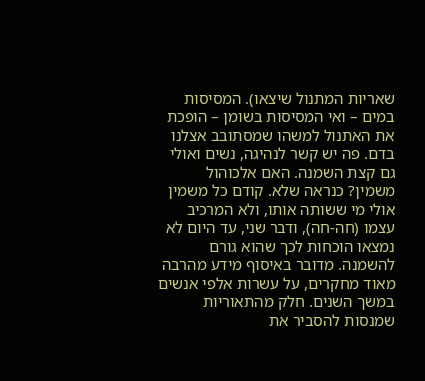שאריות המתנול שיצאו). המסיסות במים – ואי המסיסות בשומן – הופכת את האתנול למשהו שמסתובב אצלנו בדם. פה יש קשר לנהיגה, נשים ואולי גם קצת השמנה. האם אלכוהול משמין? כנראה שלא. קודם כל משמין אולי מי ששותה אותו, ולא המרכיב עצמו (חה-חה), ודבר שני, עד היום לא נמצאו הוכחות לכך שהוא גורם להשמנה. מדובר באיסוף מידע מהרבה מאוד מחקרים, על עשרות אלפי אנשים במשך השנים. חלק מהתאוריות שמנסות להסביר את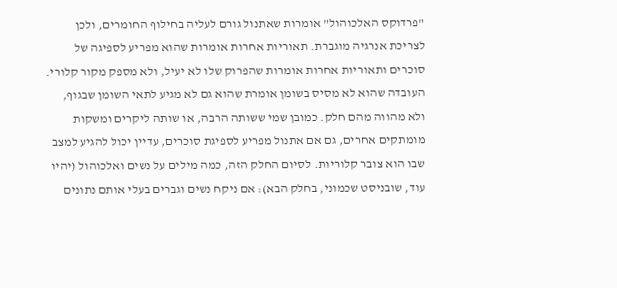"פרדוקס האלכוהול" אומרות שאתנול גורם לעליה בחילוף החומרים, ולכן לצריכת אנרגיה מוגברת. תאוריות אחרות אומרות שהוא מפריע לספיגה של סוכרים ותאוריות אחרות אומרות שהפרוק שלו לא יעיל, ולא מספק מקור קלורי. העובדה שהוא לא מסיס בשומן אומרת שהוא גם לא מגיע לתאי השומן שבגוף, ולא מהווה מהם חלק. כמובן שמי ששותה הרבה, או שותה ליקרים ומשקות מומתקים אחרים, גם אם אתנול מפריע לספיגת סוכרים, עדיין יכול להגיע למצב שבו הוא צובר קלוריות. לסיום החלק הזה, כמה מילים על נשים ואלכוהול (יהיו עוד, שובניסט שכמוני, בחלק הבא): אם ניקח נשים וגברים בעלי אותם נתונים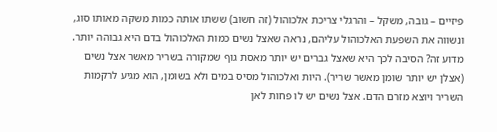פיזיים – גובה, משקל – והרגלי צריכת אלכוהול (זה חשוב) ששתו אותה כמות משקה מאותו סוג, ונשווה את השפעת האלכוהול עליהם, נראה שאצל נשים כמות האלכוהול בדם היא גבוהה יותר. מדוע זה? הסיבה לכך היא שאצל גברים יש יותר מאסת גוף שמקורה בשריר מאשר אצל נשים (אצלן יש יותר שומן מאשר שריר). היות ואלכוהול מסיס במים ולא בשומן, הוא מגיע לרקמות השריר ויוצא מזרם הדם. אצל נשים יש לו פחות לאן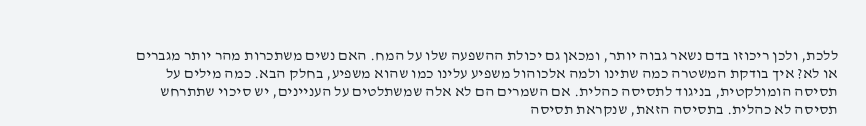ללכת, ולכן ריכוזו בדם נשאר גבוה יותר, ומכאן גם יכולת ההשפעה שלו על המח. האם נשים משתכרות מהר יותר מגברים או לא? איך בודקת המשטרה כמה שתינו ולמה אלכוהול משפיע עלינו כמו שהוא משפיע, בחלק הבא. כמה מילים על תסיסה הומולקטית, בניגוד לתסיסה כהלית. אם השמרים הם לא אלה שמשתלטים על העניינים, יש סיכוי שתתרחש תסיסה לא כהלית. בתסיסה הזאת, שנקראת תסיסה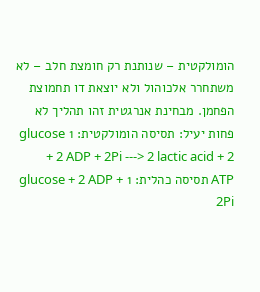הומולקטית – שנותנת רק חומצת חלב – לא משתחרר אלכוהול ולא יוצאת דו תחמוצת הפחמן. מבחינת אנרגטית זהו תהליך לא פחות יעיל: תסיסה הומולקטית: 1 glucose + 2 ADP + 2Pi ---> 2 lactic acid + 2 ATP תסיסה כהלית: 1 glucose + 2 ADP + 2Pi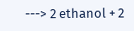---> 2 ethanol + 2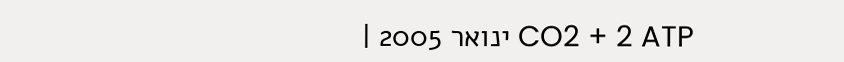CO2 + 2 ATP ינואר 2005 |